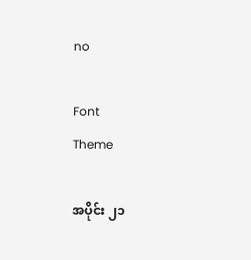no

Font
Theme

အပိုင်း ၂၁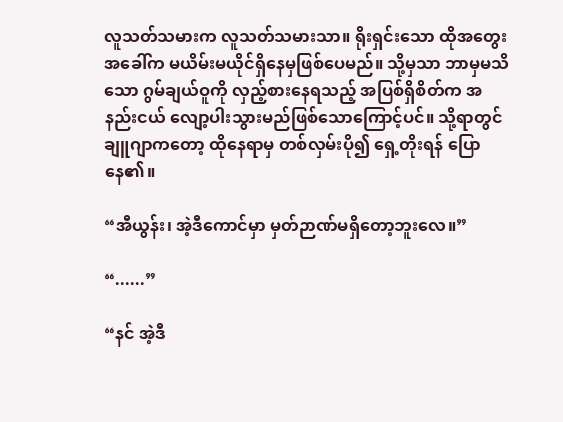လူသတ်သမားက လူသတ်သမားသာ။ ရိုးရှင်းသော ထိုအတွေးအခေါ်က မယိမ်းမယိုင်ရှိနေမှဖြစ်ပေမည်။ သို့မှသာ ဘာမှမသိသော ဂွမ်ချယ်ဝူကို လှည့်စားနေရသည့် အပြစ်ရှိစိတ်က အနည်းငယ် လျော့ပါးသွားမည်ဖြစ်သောကြောင့်ပင်။ သို့ရာတွင် ချူဂျာကတော့ ထိုနေရာမှ တစ်လှမ်းပို၍ ရှေ့တိုးရန် ပြောနေ၏။

“အီယွန်း၊ အဲ့ဒီကောင်မှာ မှတ်ဉာဏ်မရှိတော့ဘူးလေ။”

“......”

“နင် အဲ့ဒီ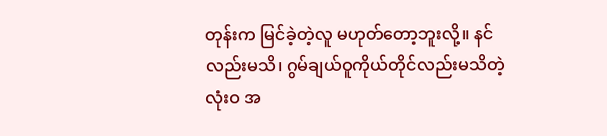တုန်းက မြင်ခဲ့တဲ့လူ မဟုတ်တော့ဘူးလို့။ နင်လည်းမသိ၊ ဂွမ်ချယ်ဝူကိုယ်တိုင်လည်းမသိတဲ့ လုံးဝ အ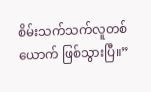စိမ်းသက်သက်လူတစ်ယောက် ဖြစ်သွားပြီ။”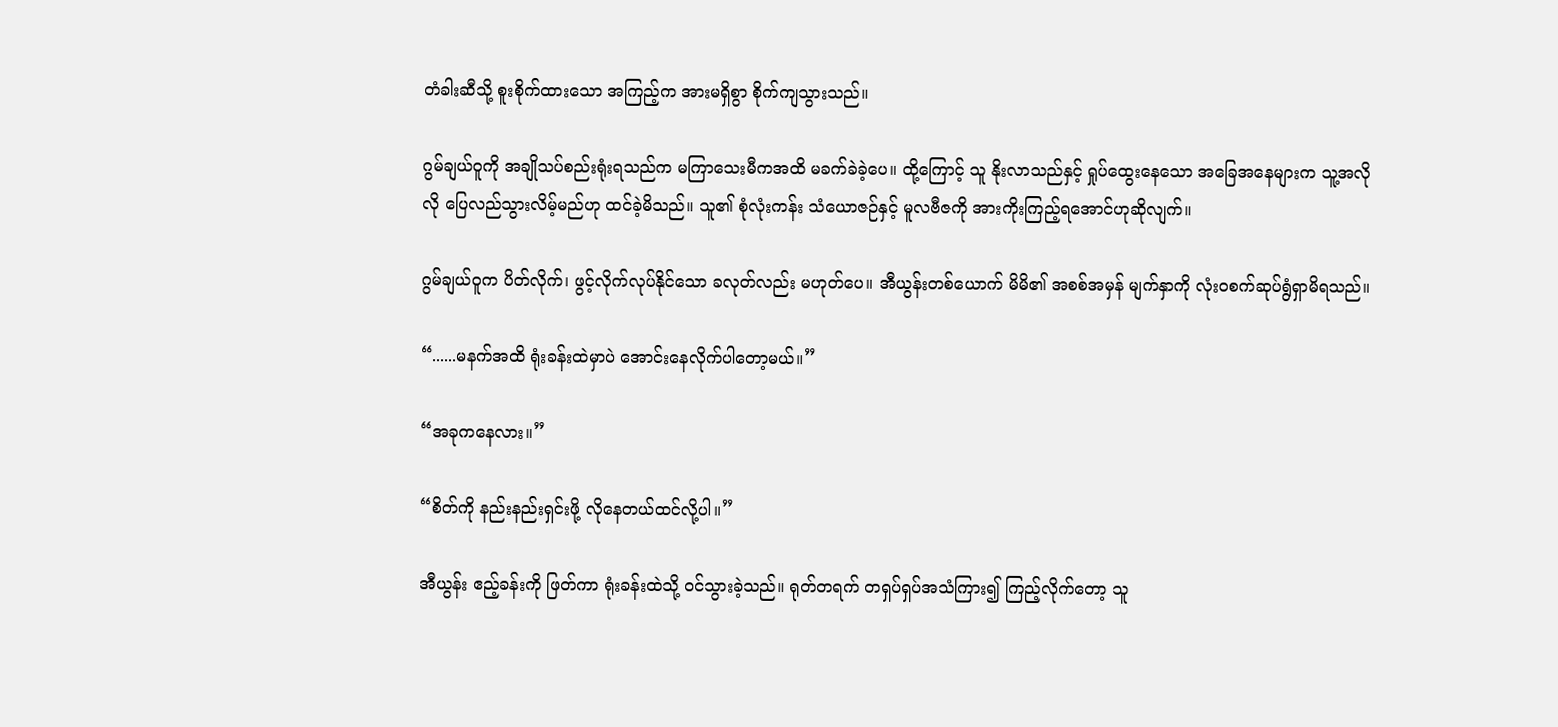တံခါးဆီသို့ စူးစိုက်ထားသော အကြည့်က အားမရှိစွာ စိုက်ကျသွားသည်။

ဂွမ်ချယ်ဝူကို အချိုသပ်စည်းရုံးရသည်က မကြာသေးမီကအထိ မခက်ခဲခဲ့ပေ။ ထို့ကြောင့် သူ နိုးလာသည်နှင့် ရှုပ်ထွေးနေသော အခြေအနေများက သူ့အလိုလို ပြေလည်သွားလိမ့်မည်ဟု ထင်ခဲ့မိသည်။ သူ၏ စုံလုံးကန်း သံယောဇဉ်နှင့် မူလဗီဇကို အားကိုးကြည့်ရအောင်ဟုဆိုလျက်။

ဂွမ်ချယ်ဝူက ပိတ်လိုက်၊ ဖွင့်လိုက်လုပ်နိုင်သော ခလုတ်လည်း မဟုတ်ပေ။ အီယွန်းတစ်ယောက် မိမိ၏ အစစ်အမှန် မျက်နှာကို လုံးဝစက်ဆုပ်ရွံရှာမိရသည်။

“......မနက်အထိ ရုံးခန်းထဲမှာပဲ အောင်းနေလိုက်ပါတော့မယ်။”

“အခုကနေလား။”

“စိတ်ကို နည်းနည်းရှင်းဖို့ လိုနေတယ်ထင်လို့ပါ။”

အီယွန်း ဧည့်ခန်းကို ဖြတ်ကာ ရုံးခန်းထဲသို့ ဝင်သွားခဲ့သည်။ ရုတ်တရက် တရှပ်ရှပ်အသံကြား၍ ကြည့်လိုက်တော့ သူ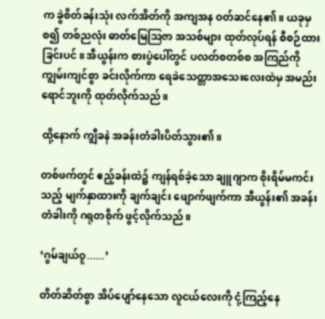က ခွဲစိတ်ခန်းသုံး လက်အိတ်ကို အကျအန ဝတ်ဆင်နေ၏။ ယခုမှစ၍ တစ်ညလုံး ဓာတ်မြေဩဇာ အသစ်များ ထုတ်လုပ်ရန် စီစဉ်ထားခြင်းပင်။ အီယွန်းက စားပွဲပေါ်တွင် ပလတ်စတစ်စ အကြည်ကို ကျွမ်းကျင်စွာ ခင်းလိုက်ကာ ရေခဲသေတ္တာအသေးလေးထဲမှ အမည်းရောင်ဘူးကို ထုတ်လိုက်သည်။

ထို့နောက် ကျွီခနဲ အခန်းတံခါးပိတ်သွား၏။

တစ်ဖက်တွင် ဧည့်ခန်းထဲ၌ ကျန်ရစ်ခဲ့သော ချူဂျာက စိုးရိမ်မကင်းသည့် မျက်နှာထားကို ချက်ချင်း ဖျောက်ဖျက်ကာ အီယွန်း၏ အခန်းတံခါးကို ဂရုတစိုက် ဖွင့်လိုက်သည်။

‘ဂွမ်ချယ်ဝူ......’

တိတ်ဆိတ်စွာ အိပ်ပျော်နေသော လူငယ်လေးကို ငုံ့ကြည့်နေ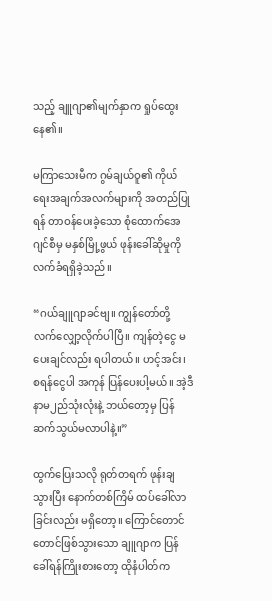သည့် ချူဂျာ၏မျက်နှာက ရှုပ်ထွေးနေ၏။

မကြာသေးမီက ဂွမ်ချယ်ဝူ၏ ကိုယ်ရေးအချက်အလက်များကို အတည်ပြုရန် တာဝန်ပေးခဲ့သော စုံထောက်အေဂျင်စီမှ မနှစ်မြို့ဖွယ် ဖုန်းခေါ်ဆိုမှုကို လက်ခံရရှိခဲ့သည်။

“ဂယ်ချူဂျာခင်ဗျ။ ကျွန်တော်တို့ လက်လျှော့လိုက်ပါပြီ။ ကျန်တဲ့ငွေ မပေးချင်လည်း ရပါတယ်။ ဟင့်အင်း၊ စရန်ငွေပါ အကုန် ပြန်ပေးပါ့မယ်။ အဲ့ဒီနာမ၂ည်သုံးလုံးနဲ့ ဘယ်တော့မှ ပြန်ဆက်သွယ်မလာပါနဲ့။”

ထွက်ပြေးသလို ရုတ်တရက် ဖုန်းချသွားပြီး နောက်တစ်ကြိမ် ထပ်ခေါ်လာခြင်းလည်း မရှိတော့။ ကြောင်တောင်တောင်ဖြစ်သွားသော ချူဂျာက ပြန်ခေါ်ရန်ကြိုးစားတော့ ထိုနံပါတ်က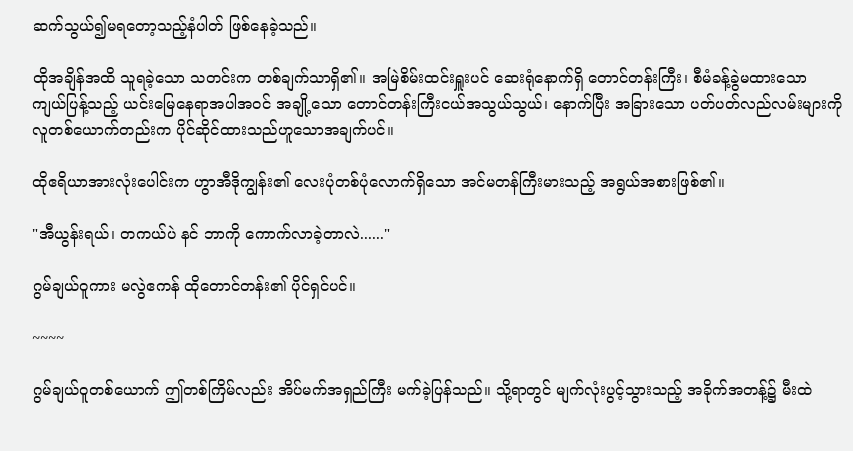ဆက်သွယ်၍မရတော့သည့်နံပါတ် ဖြစ်နေခဲ့သည်။

ထိုအချိန်အထိ သူရခဲ့သော သတင်းက တစ်ချက်သာရှိ၏။ အမြဲစိမ်းထင်းရှူးပင် ဆေးရုံနောက်ရှိ တောင်တန်းကြီး၊ စီမံခန့်ခွဲမထားသော ကျယ်ပြန့်သည့် ယင်းမြေနေရာအပါအဝင် အချို့သော တောင်တန်းကြီးငယ်အသွယ်သွယ်၊ နောက်ပြီး အခြားသော ပတ်ပတ်လည်လမ်းများကို လူတစ်ယောက်တည်းက ပိုင်ဆိုင်ထားသည်ဟူသောအချက်ပင်။

ထိုဧရိယာအားလုံးပေါင်းက ဟွာအီဒိုကျွန်း၏ လေးပုံတစ်ပုံလောက်ရှိသော အင်မတန်ကြီးမားသည့် အရွယ်အစားဖြစ်၏။

"အီယွန်းရယ်၊ တကယ်ပဲ နင် ဘာကို ကောက်လာခဲ့တာလဲ......"

ဂွမ်ချယ်ဝူကား မလွဲဧကန် ထိုတောင်တန်း၏ ပိုင်ရှင်ပင်။

~~~~

ဂွမ်ချယ်ဝူတစ်ယောက် ဤတစ်ကြိမ်လည်း အိပ်မက်အရှည်ကြီး မက်ခဲ့ပြန်သည်။ သို့ရာတွင် မျက်လုံးပွင့်သွားသည့် အခိုက်အတန့်၌ မီးထဲ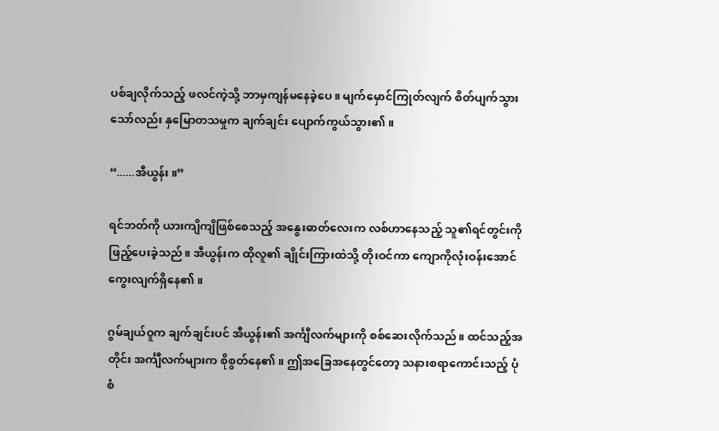ပစ်ချလိုက်သည့် ဖလင်ကဲ့သို့ ဘာမှကျန်မနေခဲ့ပေ။ မျက်မှောင်ကြုတ်လျက် စိတ်ပျက်သွားသော်လည်း နှမြောတသမှုက ချက်ချင်း ပျောက်ကွယ်သွား၏။

“......အီယွန်း။”

ရင်ဘတ်ကို ယားကျိကျိဖြစ်စေသည့် အနွေးဓာတ်လေးက လစ်ဟာနေသည့် သူ၏ရင်တွင်းကို ဖြည့်ပေးခဲ့သည်။ အီယွန်းက ထိုလူ၏ ချိုင်းကြားထဲသို့ တိုးဝင်ကာ ကျောကိုလုံးဝန်းအောင် ကွေးလျက်ရှိနေ၏။

ဂွမ်ချယ်ဝူက ချက်ချင်းပင် အီယွန်း၏ အင်္ကျီလက်များကို စစ်ဆေးလိုက်သည်။ ထင်သည့်အတိုင်း အင်္ကျီလက်များက စိုစွတ်နေ၏။ ဤအခြေအနေတွင်တော့ သနားစရာကောင်းသည့် ပုံစံ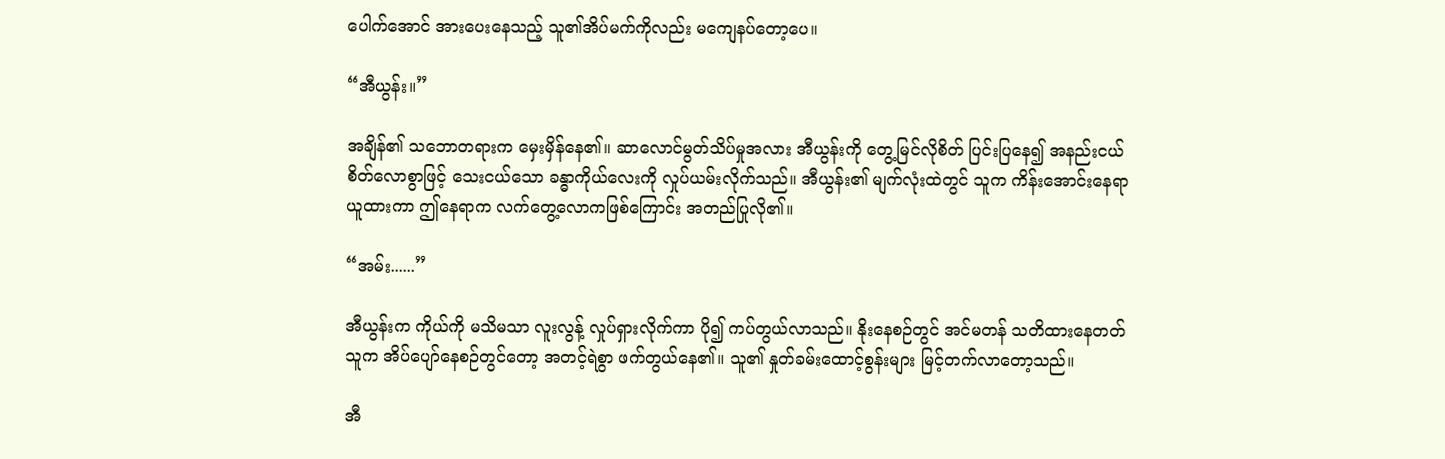ပေါက်အောင် အားပေးနေသည့် သူ၏အိပ်မက်ကိုလည်း မကျေနပ်တော့ပေ။

“အီယွန်း။”

အချိန်၏ သဘောတရားက မှေးမှိန်နေ၏။ ဆာလောင်မွတ်သိပ်မှုအလား အီယွန်းကို တွေ့မြင်လိုစိတ် ပြင်းပြနေ၍ အနည်းငယ်စိတ်လောစွာဖြင့် သေးငယ်သော ခန္ဓာကိုယ်လေးကို လှုပ်ယမ်းလိုက်သည်။ အီယွန်း၏ မျက်လုံးထဲတွင် သူက ကိန်းအောင်းနေရာယူထားကာ ဤနေရာက လက်တွေ့လောကဖြစ်ကြောင်း အတည်ပြုလို၏။

“အမ်း......”

အီယွန်းက ကိုယ်ကို မသိမသာ လူးလွန့် လှုပ်ရှားလိုက်ကာ ပို၍ ကပ်တွယ်လာသည်။ နိုးနေစဉ်တွင် အင်မတန် သတိထားနေတတ်သူက အိပ်ပျော်နေစဉ်တွင်တော့ အတင့်ရဲစွာ ဖက်တွယ်နေ၏။ သူ၏ နှုတ်ခမ်းထောင့်စွန်းများ မြင့်တက်လာတော့သည်။

အီ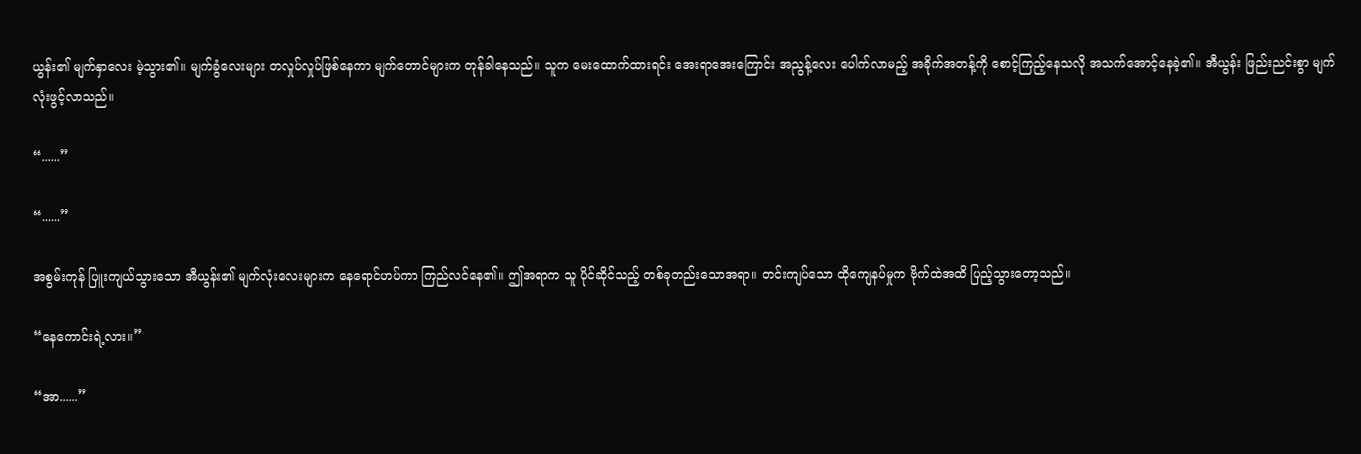ယွန်း၏ မျက်နှာလေး မဲ့သွား၏။ မျက်ခွံလေးများ တလှုပ်လှုပ်ဖြစ်နေကာ မျက်တောင်များက တုန်ခါနေသည်။ သူက မေးထောက်ထားရင်း အေးရာအေးကြောင်း အညွန့်လေး ပေါက်လာမည့် အခိုက်အတန့်ကို စောင့်ကြည့်နေသလို အသက်အောင့်နေခဲ့၏။ အီယွန်း ဖြည်းညင်းစွာ မျက်လုံးဖွင့်လာသည်။

“......”

“......”

အစွမ်းကုန် ပြူးကျယ်သွားသော အီယွန်း၏ မျက်လုံးလေးများက နေရောင်ဟပ်ကာ ကြည်လင်နေ၏။ ဤအရာက သူ ပိုင်ဆိုင်သည့် တစ်ခုတည်းသောအရာ။ တင်းကျပ်သော ထိုကျေနပ်မှုက ဗိုက်ထဲအထိ ပြည့်သွားတော့သည်။

“နေကောင်းရဲ့လား။”

“အာ......”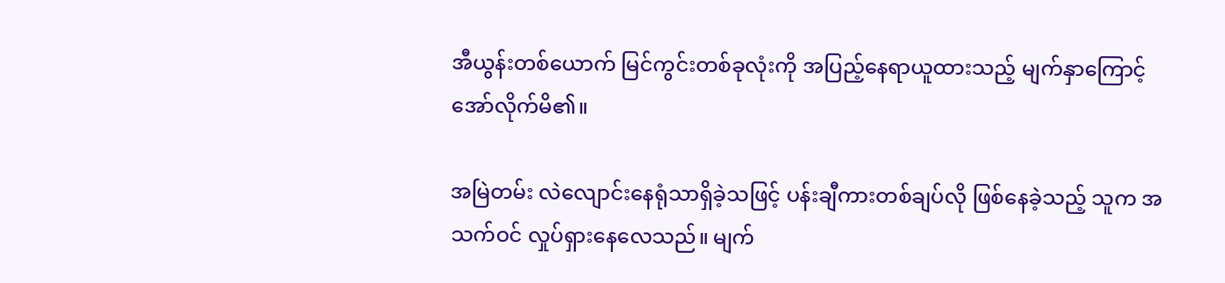အီယွန်းတစ်ယောက် မြင်ကွင်းတစ်ခုလုံးကို အပြည့်နေရာယူထားသည့် မျက်နှာကြောင့် အော်လိုက်မိ၏။

အမြဲတမ်း လဲလျောင်းနေရုံသာရှိခဲ့သဖြင့် ပန်းချီကားတစ်ချပ်လို ဖြစ်နေခဲ့သည့် သူက အသက်ဝင် လှုပ်ရှားနေလေသည်။ မျက်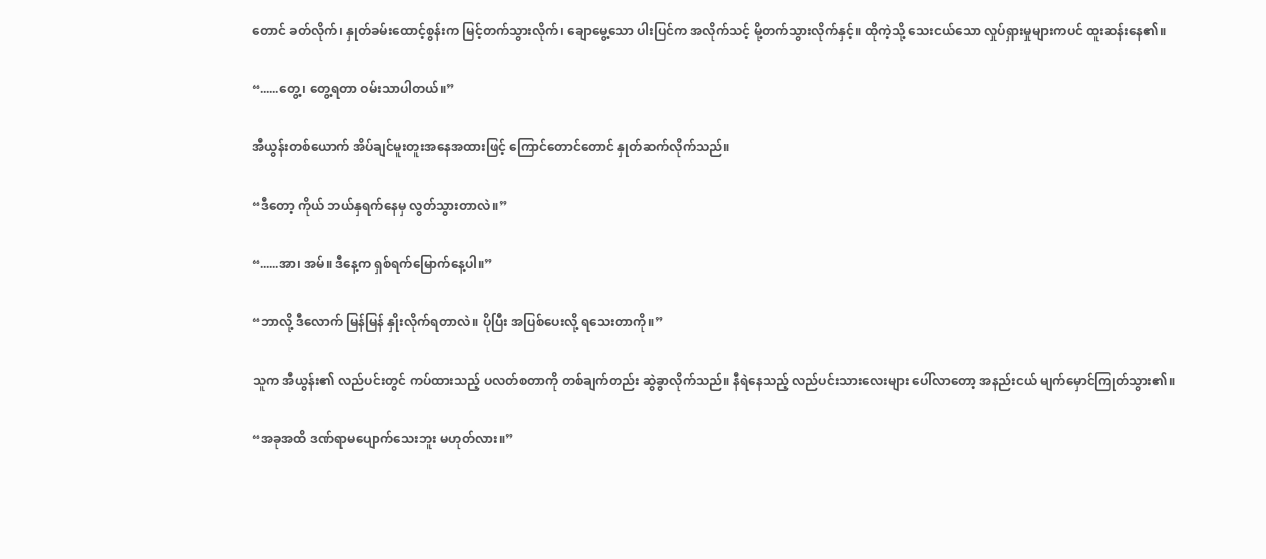တောင် ခတ်လိုက်၊ နှုတ်ခမ်းထောင့်စွန်းက မြင့်တက်သွားလိုက်၊ ချောမွေ့သော ပါးပြင်က အလိုက်သင့် မို့တက်သွားလိုက်နှင့်။ ထိုကဲ့သို့ သေးငယ်သော လှုပ်ရှားမှုများကပင် ထူးဆန်းနေ၏။

“......တွေ့၊ တွေ့ရတာ ဝမ်းသာပါတယ်။”

အီယွန်းတစ်ယောက် အိပ်ချင်မူးတူးအနေအထားဖြင့် ကြောင်တောင်တောင် နှုတ်ဆက်လိုက်သည်။

“ဒီတော့ ကိုယ် ဘယ်နှရက်နေမှ လွတ်သွားတာလဲ။”

“......အာ၊ အမ်။ ဒီနေ့က ရှစ်ရက်မြောက်နေ့ပါ။”

“ဘာလို့ ဒီလောက် မြန်မြန် နှိုးလိုက်ရတာလဲ။ ပိုပြီး အပြစ်ပေးလို့ ရသေးတာကို။”

သူက အီယွန်း၏ လည်ပင်းတွင် ကပ်ထားသည့် ပလတ်စတာကို တစ်ချက်တည်း ဆွဲခွာလိုက်သည်။ နီရဲနေသည့် လည်ပင်းသားလေးများ ပေါ်လာတော့ အနည်းငယ် မျက်မှောင်ကြုတ်သွား၏။

“အခုအထိ ဒဏ်ရာမပျောက်သေးဘူး မဟုတ်လား။”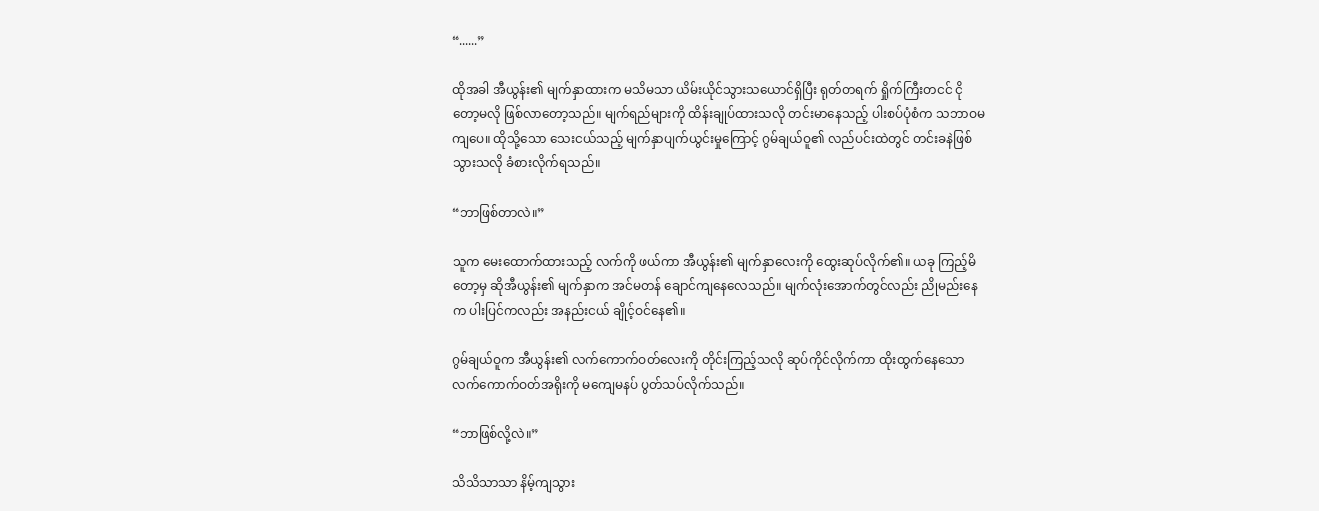“......”

ထိုအခါ အီယွန်း၏ မျက်နှာထားက မသိမသာ ယိမ်းယိုင်သွားသယောင်ရှိပြီး ရုတ်တရက် ရှိုက်ကြီးတငင် ငိုတော့မလို ဖြစ်လာတော့သည်။ မျက်ရည်များကို ထိန်းချုပ်ထားသလို တင်းမာနေသည့် ပါးစပ်ပုံစံက သဘာဝမကျပေ။ ထိုသို့သော သေးငယ်သည့် မျက်နှာပျက်ယွင်းမှုကြောင့် ဂွမ်ချယ်ဝူ၏ လည်ပင်းထဲတွင် တင်းခနဲဖြစ်သွားသလို ခံစားလိုက်ရသည်။

“ဘာဖြစ်တာလဲ။”

သူက မေးထောက်ထားသည့် လက်ကို ဖယ်ကာ အီယွန်း၏ မျက်နှာလေးကို ထွေးဆုပ်လိုက်၏။ ယခု ကြည့်မိတော့မှ ဆိုအီယွန်း၏ မျက်နှာက အင်မတန် ချောင်ကျနေလေသည်။ မျက်လုံးအောက်တွင်လည်း ညိုမည်းနေက ပါးပြင်ကလည်း အနည်းငယ် ချိုင့်ဝင်နေ၏။

ဂွမ်ချယ်ဝူက အီယွန်း၏ လက်ကောက်ဝတ်လေးကို တိုင်းကြည့်သလို ဆုပ်ကိုင်လိုက်ကာ ထိုးထွက်နေသော လက်ကောက်ဝတ်အရိုးကို မကျေမနပ် ပွတ်သပ်လိုက်သည်။

“ဘာဖြစ်လို့လဲ။”

သိသိသာသာ နိမ့်ကျသွား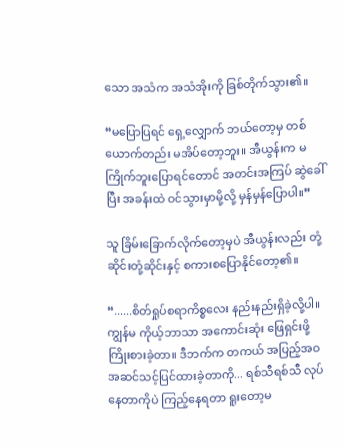သော အသံက အသံအိုးကို ခြစ်တိုက်သွား၏။

“မပြောပြရင် ရှေ့လျှောက် ဘယ်တော့မှ တစ်ယောက်တည်း မအိပ်တော့ဘူး။ အီယွန်းက မကြိုက်ဘူးပြောရင်တောင် အတင်းအကြပ် ဆွဲခေါ်ပြီး အခန်းထဲ ဝင်သွားမှာမို့လို့ မှန်မှန်ပြောပါ။”

သူ ခြိမ်းခြောက်လိုက်တော့မှပဲ အီယွန်းလည်း တုံ့ဆိုင်းတုံ့ဆိုင်းနှင့် စကားစပြောနိုင်တော့၏။

“......စိတ်ရှုပ်စရာကိစ္စလေး နည်းနည်းရှိခဲ့လို့ပါ။ ကျွန်မ ကိုယ့်ဘာသာ အကောင်းဆုံး ဖြေရှင်းဖို့ ကြိုးစားခဲ့တာ။ ဒီဘက်က တကယ် အပြည့်အဝ အဆင်သင့်ပြင်ထားခဲ့တာကို... ရစ်သီရစ်သီ လုပ်နေတာကိုပဲ ကြည့်နေရတာ ရူးတော့မ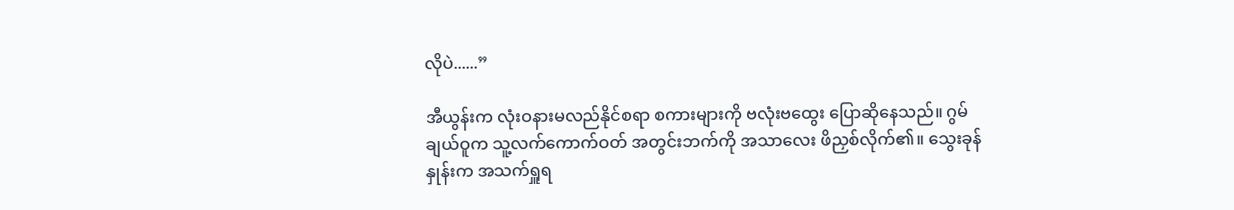လိုပဲ......”

အီယွန်းက လုံးဝနားမလည်နိုင်စရာ စကားများကို ဗလုံးဗထွေး ပြောဆိုနေသည်။ ဂွမ်ချယ်ဝူက သူ့လက်ကောက်ဝတ် အတွင်းဘက်ကို အသာလေး ဖိညှစ်လိုက်၏။ သွေးခုန်နှုန်းက အသက်ရှူရ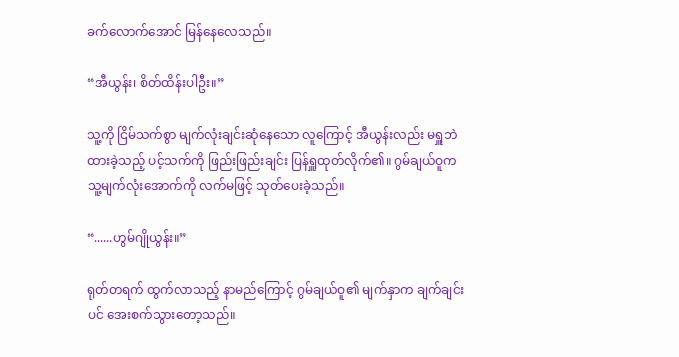ခက်လောက်အောင် မြန်နေလေသည်။

“အီယွန်း၊ စိတ်ထိန်းပါဦး။”

သူ့ကို ငြိမ်သက်စွာ မျက်လုံးချင်းဆုံနေသော လူကြောင့် အီယွန်းလည်း မရှူဘဲထားခဲ့သည့် ပင့်သက်ကို ဖြည်းဖြည်းချင်း ပြန်ရှူထုတ်လိုက်၏။ ဂွမ်ချယ်ဝူက သူ့မျက်လုံးအောက်ကို လက်မဖြင့် သုတ်ပေးခဲ့သည်။

“......ဟွမ်ဂျိုယွန်း။”

ရုတ်တရက် ထွက်လာသည့် နာမည်ကြောင့် ဂွမ်ချယ်ဝူ၏ မျက်နှာက ချက်ချင်းပင် အေးစက်သွားတော့သည်။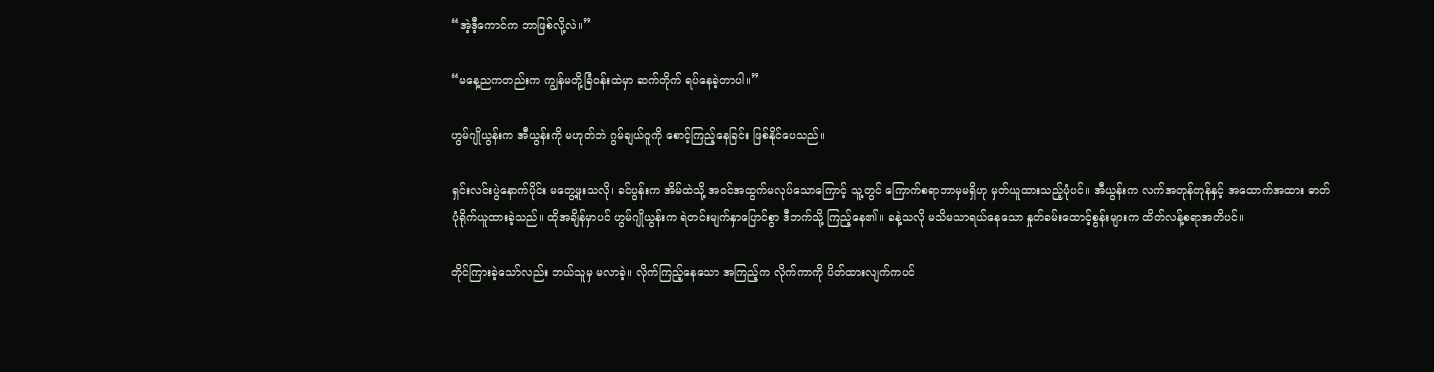“အဲ့ဒီ့ကောင်က ဘာဖြစ်လို့လဲ။”

“မနေ့ညကတည်းက ကျွန်မတို့ခြံဝန်းထဲမှာ ဆက်တိုက် ရပ်နေခဲ့တာပါ။”

ဟွမ်ဂျိုယွန်းက အီယွန်းကို မဟုတ်ဘဲ ဂွမ်ချယ်ဝူကို စောင့်ကြည့်နေခြင်း ဖြစ်နိုင်ပေသည်။

ရှင်းလင်းပွဲနောက်ပိုင်း မတွေ့ဖူးသလို၊ ခင်ပွန်းက အိမ်ထဲသို့ အဝင်အထွက်မလုပ်သောကြောင့် သူ့တွင် ကြောက်စရာဘာမှမရှိဟု မှတ်ယူထားသည့်ပုံပင်။ အီယွန်းက လက်အတုန်တုန်နှင့် အထောက်အထား ဓာတ်ပုံရိုက်ယူထားခဲ့သည်။ ထိုအချိန်မှာပင် ဟွမ်ဂျိုယွန်းက ရဲတင်းမျက်နှာပြောင်စွာ ဒီဘက်သို့ ကြည့်နေ၏။ ခနဲ့သလို မသိမသာရယ်နေသော နှုတ်ခမ်းထောင့်စွန်းများက ထိတ်လန့်စရာအတိပင်။

တိုင်ကြားခဲ့သော်လည်း ဘယ်သူမှ မလာခဲ့။ လိုက်ကြည့်နေသော အကြည့်က လိုက်ကာကို ပိတ်ထားလျက်ကပင်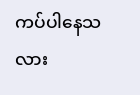ကပ်ပါနေသလား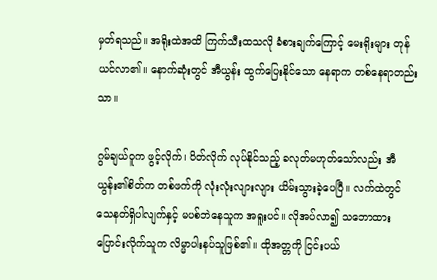မှတ်ရသည်။ အရိုးထဲအထိ ကြက်သီးထသလို ခံစားချက်ကြောင့် မေးရိုးများ တုန်ယင်လာ၏။ နောက်ဆုံးတွင် အီယွန်း ထွက်ပြေးနိုင်သော နေရာက တစ်နေရာတည်းသာ။

ဂွမ်ချယ်ဝူက ဖွင့်လိုက်၊ ပိတ်လိုက် လုပ်နိုင်သည့် ခလုတ်မဟုတ်သော်လည်း အီယွန်း၏စိတ်က တစ်ဖက်ကို လုံးလုံးလျားလျား ယိမ်းသွားခဲ့ပေပြီ။ လက်ထဲတွင် သေနတ်ရှိပါလျက်နှင့် မပစ်ဘဲနေသူက အရူးပင်။ လိုအပ်လာ၍ သဘောထားပြောင်းလိုက်သူက လိမ္မာပါးနပ်သူဖြစ်၏။ ထိုအတ္တကို ငြင်းပယ်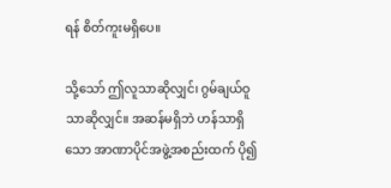ရန် စိတ်ကူးမရှိပေ။

သို့သော် ဤလူသာဆိုလျှင်၊ ဂွမ်ချယ်ဝူသာဆိုလျှင်။ အဆန်မရှိဘဲ ဟန်သာရှိသော အာဏာပိုင်အဖွဲ့အစည်းထက် ပို၍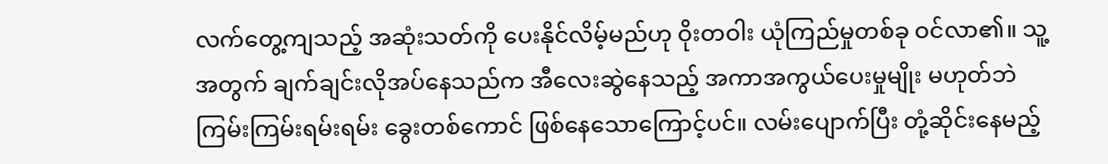လက်တွေ့ကျသည့် အဆုံးသတ်ကို ပေးနိုင်လိမ့်မည်ဟု ဝိုးတဝါး ယုံကြည်မှုတစ်ခု ဝင်လာ၏။ သူ့အတွက် ချက်ချင်းလိုအပ်နေသည်က အီလေးဆွဲနေသည့် အကာအကွယ်ပေးမှုမျိုး မဟုတ်ဘဲ ကြမ်းကြမ်းရမ်းရမ်း ခွေးတစ်ကောင် ဖြစ်နေသောကြောင့်ပင်။ လမ်းပျောက်ပြီး တုံ့ဆိုင်းနေမည့်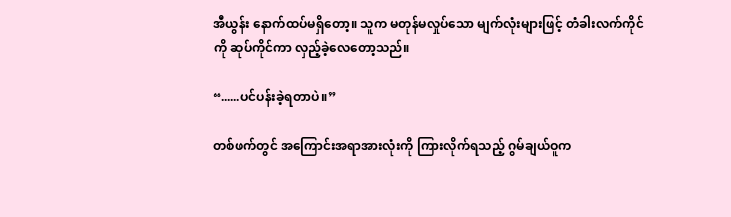အီယွန်း နောက်ထပ်မရှိတော့။ သူက မတုန်မလှုပ်သော မျက်လုံးများဖြင့် တံခါးလက်ကိုင်ကို ဆုပ်ကိုင်ကာ လှည့်ခဲ့လေတော့သည်။

“......ပင်ပန်းခဲ့ရတာပဲ။”

တစ်ဖက်တွင် အကြောင်းအရာအားလုံးကို ကြားလိုက်ရသည့် ဂွမ်ချယ်ဝူက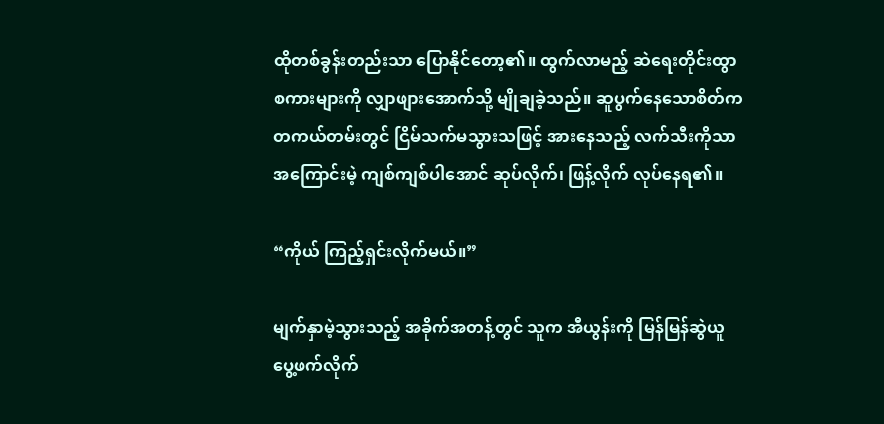ထိုတစ်ခွန်းတည်းသာ ပြောနိုင်တော့၏။ ထွက်လာမည့် ဆဲရေးတိုင်းထွာစကားများကို လျှာဖျားအောက်သို့ မျိုချခဲ့သည်။ ဆူပွက်နေသောစိတ်က တကယ်တမ်းတွင် ငြိမ်သက်မသွားသဖြင့် အားနေသည့် လက်သီးကိုသာ အကြောင်းမဲ့ ကျစ်ကျစ်ပါအောင် ဆုပ်လိုက်၊ ဖြန့်လိုက် လုပ်နေရ၏။

“ကိုယ် ကြည့်ရှင်းလိုက်မယ်။”

မျက်နှာမဲ့သွားသည့် အခိုက်အတန့်တွင် သူက အီယွန်းကို မြန်မြန်ဆွဲယူပွေ့ဖက်လိုက်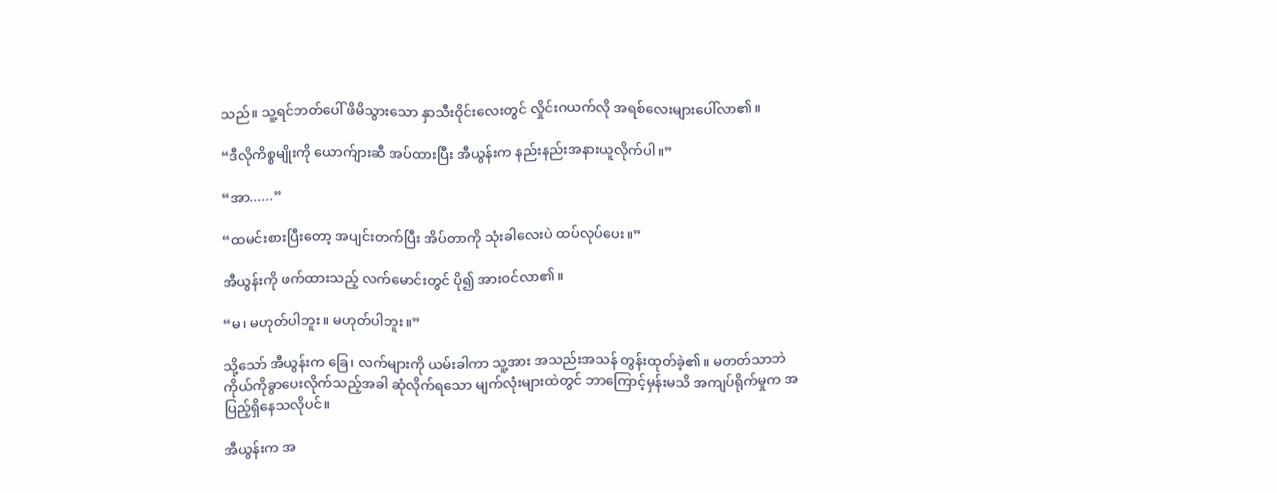သည်။ သူ့ရင်ဘတ်ပေါ် ဖိမိသွားသော နှာသီးဝိုင်းလေးတွင် လှိုင်းဂယက်လို အရစ်လေးများပေါ်လာ၏။

“ဒီလိုကိစ္စမျိုးကို ယောက်ျားဆီ အပ်ထားပြီး အီယွန်းက နည်းနည်းအနားယူလိုက်ပါ။”

“အာ......”

“ထမင်းစားပြီးတော့ အပျင်းတက်ပြီး အိပ်တာကို သုံးခါလေးပဲ ထပ်လုပ်ပေး။”

အီယွန်းကို ဖက်ထားသည့် လက်မောင်းတွင် ပို၍ အားဝင်လာ၏။

“မ၊ မဟုတ်ပါဘူး။ မဟုတ်ပါဘူး။”

သို့သော် အီယွန်းက ခြေ၊ လက်များကို ယမ်းခါကာ သူ့အား အသည်းအသန် တွန်းထုတ်ခဲ့၏။ မတတ်သာဘဲ ကိုယ်ကိုခွာပေးလိုက်သည့်အခါ ဆုံလိုက်ရသော မျက်လုံးများထဲတွင် ဘာကြောင့်မှန်းမသိ အကျပ်ရိုက်မှုက အပြည့်ရှိနေသလိုပင်။

အီယွန်းက အ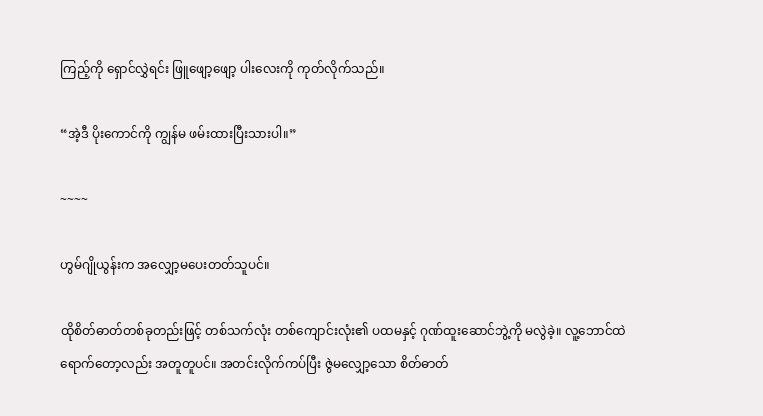ကြည့်ကို ရှောင်လွှဲရင်း ဖြူဖျော့ဖျော့ ပါးလေးကို ကုတ်လိုက်သည်။

“အဲ့ဒီ ပိုးကောင်ကို ကျွန်မ ဖမ်းထားပြီးသားပါ။”

~~~~

ဟွမ်ဂျိုယွန်းက အလျှော့မပေးတတ်သူပင်။

ထိုစိတ်ဓာတ်တစ်ခုတည်းဖြင့် တစ်သက်လုံး တစ်ကျောင်းလုံး၏ ပထမနှင့် ဂုဏ်ထူးဆောင်ဘွဲ့ကို မလွဲခဲ့။ လူ့ဘောင်ထဲ ရောက်တော့လည်း အတူတူပင်။ အတင်းလိုက်ကပ်ပြီး ဇွဲမလျှော့သော စိတ်ဓာတ်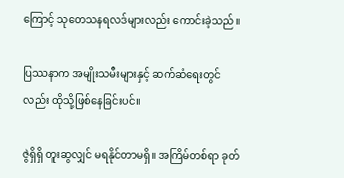ကြောင့် သုတေသနရလဒ်များလည်း ကောင်းခဲ့သည်။

ပြဿနာက အမျိုးသမီးများနှင့် ဆက်ဆံရေးတွင်လည်း ထိုသို့ဖြစ်နေခြင်းပင်။

ဇွဲရှိရှိ တူးဆွလျှင် မရနိုင်တာမရှိ။ အကြိမ်တစ်ရာ ခုတ်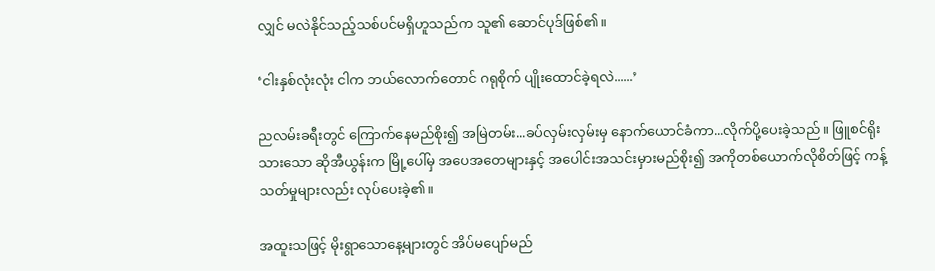လျှင် မလဲနိုင်သည့်သစ်ပင်မရှိဟူသည်က သူ၏ ဆောင်ပုဒ်ဖြစ်၏။

‘ငါးနှစ်လုံးလုံး ငါက ဘယ်လောက်တောင် ဂရုစိုက် ပျိုးထောင်ခဲ့ရလဲ......’

ညလမ်းခရီးတွင် ကြောက်နေမည်စိုး၍ အမြဲတမ်း...ခပ်လှမ်းလှမ်းမှ နောက်ယောင်ခံကာ...လိုက်ပို့ပေးခဲ့သည်။ ဖြူစင်ရိုးသားသော ဆိုအီယွန်းက မြို့ပေါ်မှ အပေအတေများနှင့် အပေါင်းအသင်းမှားမည်စိုး၍ အကိုတစ်ယောက်လိုစိတ်ဖြင့် ကန့်သတ်မှုများလည်း လုပ်ပေးခဲ့၏။

အထူးသဖြင့် မိုးရွာသောနေ့များတွင် အိပ်မပျော်မည်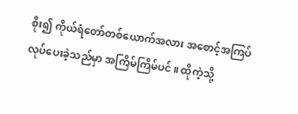စိုး၍ ကိုယ်ရံတော်တစ်ယောက်အလား အစောင့်အကြပ် လုပ်ပေးခဲ့သည်မှာ အကြိမ်ကြိမ်ပင်။ ထိုကဲ့သို့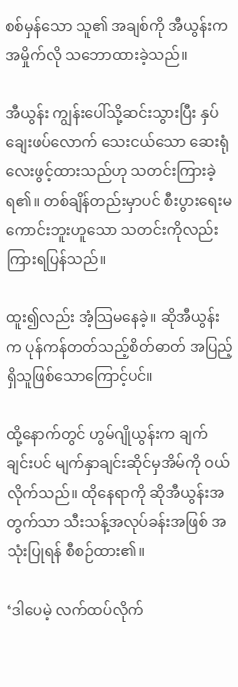စစ်မှန်သော သူ၏ အချစ်ကို အီယွန်းက အမှိုက်လို သဘောထားခဲ့သည်။

အီယွန်း ကျွန်းပေါ်သို့ဆင်းသွားပြီး နှပ်ချေးဖပ်လောက် သေးငယ်သော ဆေးရုံလေးဖွင့်ထားသည်ဟု သတင်းကြားခဲ့ရ၏။ တစ်ချိန်တည်းမှာပင် စီးပွားရေးမကောင်းဘူးဟူသော သတင်းကိုလည်း ကြားရပြန်သည်။

ထူး၍လည်း အံ့သြမနေခဲ့။ ဆိုအီယွန်းက ပုန်ကန်တတ်သည့်စိတ်ဓာတ် အပြည့်ရှိသူဖြစ်သောကြောင့်ပင်။

ထို့နောက်တွင် ဟွမ်ဂျိုယွန်းက ချက်ချင်းပင် မျက်နှာချင်းဆိုင်မှအိမ်ကို ဝယ်လိုက်သည်။ ထိုနေရာကို ဆိုအီယွန်းအတွက်သာ သီးသန့်အလုပ်ခန်းအဖြစ် အသုံးပြုရန် စီစဉ်ထား၏။

‘ဒါပေမဲ့ လက်ထပ်လိုက်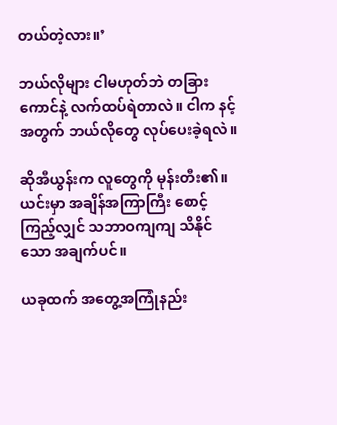တယ်တဲ့လား။’

ဘယ်လိုများ ငါမဟုတ်ဘဲ တခြားကောင်နဲ့ လက်ထပ်ရဲတာလဲ။ ငါက နင့်အတွက် ဘယ်လိုတွေ လုပ်ပေးခဲ့ရလဲ။

ဆိုအီယွန်းက လူတွေကို မုန်းတီး၏။ ယင်းမှာ အချိန်အကြာကြီး စောင့်ကြည့်လျှင် သဘာဝကျကျ သိနိုင်သော အချက်ပင်။

ယခုထက် အတွေ့အကြုံနည်း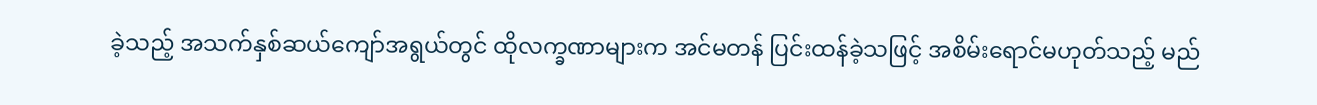ခဲ့သည့် အသက်နှစ်ဆယ်ကျော်အရွယ်တွင် ထိုလက္ခဏာများက အင်မတန် ပြင်းထန်ခဲ့သဖြင့် အစိမ်းရောင်မဟုတ်သည့် မည်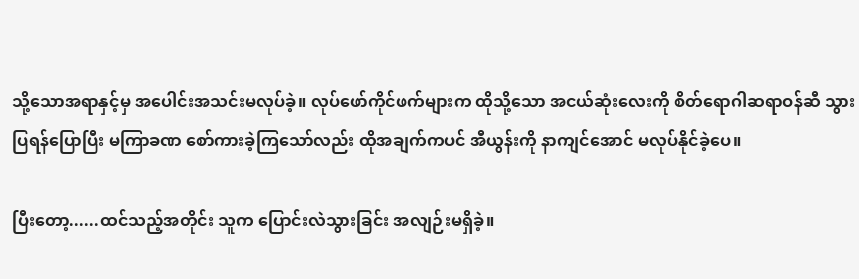သို့သောအရာနှင့်မှ အပေါင်းအသင်းမလုပ်ခဲ့။ လုပ်ဖော်ကိုင်ဖက်များက ထိုသို့သော အငယ်ဆုံးလေးကို စိတ်ရောဂါဆရာဝန်ဆီ သွားပြရန်ပြောပြီး မကြာခဏ စော်ကားခဲ့ကြသော်လည်း ထိုအချက်ကပင် အီယွန်းကို နာကျင်အောင် မလုပ်နိုင်ခဲ့ပေ။

ပြီးတော့......ထင်သည့်အတိုင်း သူက ပြောင်းလဲသွားခြင်း အလျဉ်းမရှိခဲ့။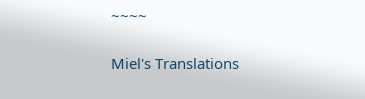~~~~

Miel's Translations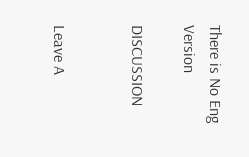There is No Eng Version

DISCUSSION


Leave A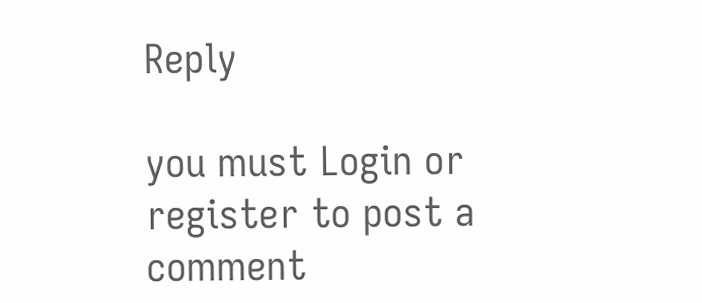Reply

you must Login or register to post a comment